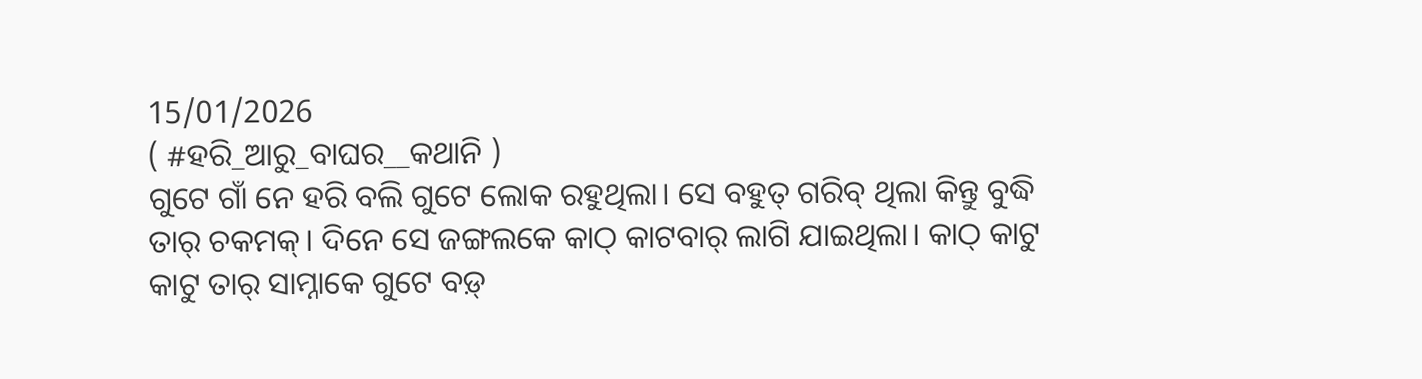15/01/2026
( #ହରି_ଆରୁ_ବାଘର__କଥାନି )
ଗୁଟେ ଗାଁ ନେ ହରି ବଲି ଗୁଟେ ଲୋକ ରହୁଥିଲା। ସେ ବହୁତ୍ ଗରିବ୍ ଥିଲା କିନ୍ତୁ ବୁଦ୍ଧି ତାର୍ ଚକମକ୍। ଦିନେ ସେ ଜଙ୍ଗଲକେ କାଠ୍ କାଟବାର୍ ଲାଗି ଯାଇଥିଲା। କାଠ୍ କାଟୁ କାଟୁ ତାର୍ ସାମ୍ନାକେ ଗୁଟେ ବଡ଼୍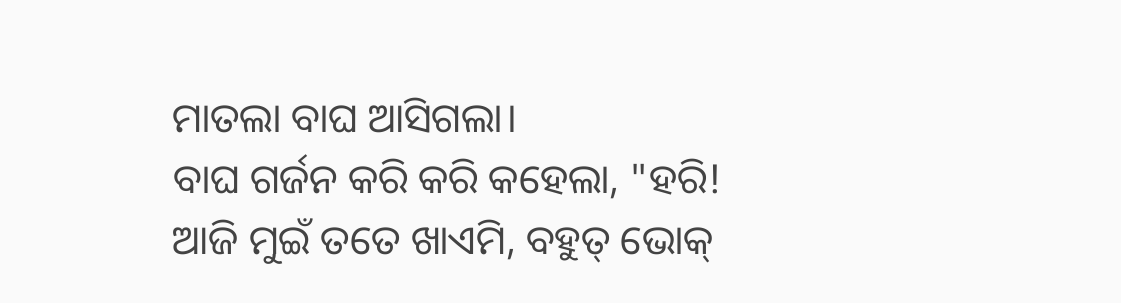ମାତଲା ବାଘ ଆସିଗଲା।
ବାଘ ଗର୍ଜନ କରି କରି କହେଲା, "ହରି! ଆଜି ମୁଇଁ ତତେ ଖାଏମି, ବହୁତ୍ ଭୋକ୍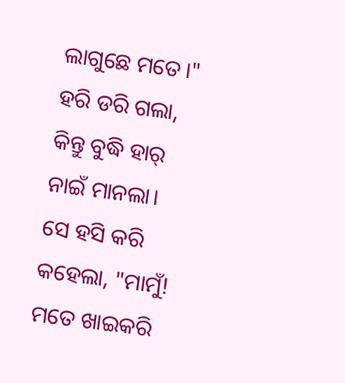ଲାଗୁଛେ ମତେ।"
ହରି ଡରି ଗଲା, କିନ୍ତୁ ବୁଦ୍ଧି ହାର୍ ନାଇଁ ମାନଲା। ସେ ହସି କରି କହେଲା, "ମାମୁଁ! ମତେ ଖାଇକରି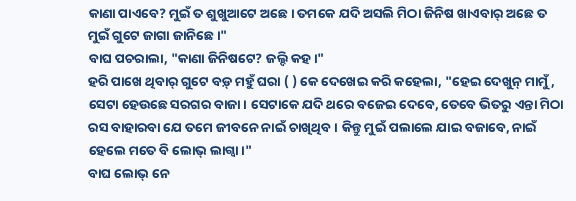କାଣା ପାଏବେ? ମୁଇଁ ତ ଶୁଖୁଆଟେ ଅଛେ। ତମକେ ଯଦି ଅସଲି ମିଠା ଜିନିଷ ଖାଏବାର୍ ଅଛେ ତ ମୁଇଁ ଗୁଟେ ଜାଗା ଜାନିଛେ।"
ବାଘ ପଚରାଲା, "କାଣା ଜିନିଷଟେ? ଜଲ୍ଦି କହ।"
ହରି ପାଖେ ଥିବାର୍ ଗୁଟେ ବଡ଼୍ ମହୁଁ ଘରା ( ) କେ ଦେଖେଇ କରି କହେଲା, "ହେଇ ଦେଖୁନ୍ ମାମୁଁ, ସେଟା ହେଉଛେ ସରଗର ବାଜା। ସେଟାକେ ଯଦି ଥରେ ବଜେଇ ଦେବେ, ତେବେ ଭିତରୁ ଏନ୍ତା ମିଠା ରସ ବାହାରବା ଯେ ତମେ ଜୀବନେ ନାଇଁ ଚାଖିଥିବ। କିନ୍ତୁ ମୁଇଁ ପଲାଲେ ଯାଇ ବଜାବେ, ନାଇଁ ହେଲେ ମତେ ବି ଲୋଭ୍ ଲାଗ୍ବା।"
ବାଘ ଲୋଭ୍ ନେ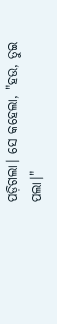ପଡ଼ିଗଲା। ସେ କହେଲା, "ହଉ, ତୁଇ ପଲା।"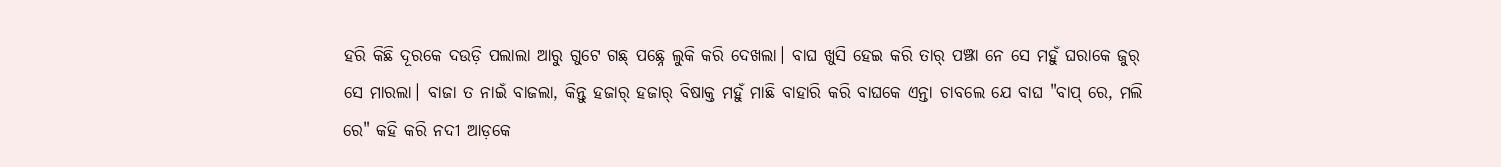ହରି କିଛି ଦୂରକେ ଦଉଡ଼ି ପଲାଲା ଆରୁ ଗୁଟେ ଗଛ୍ ପଛ୍ନେ ଲୁକି କରି ଦେଖଲା। ବାଘ ଖୁସି ହେଇ କରି ତାର୍ ପଞ୍ଝା ନେ ସେ ମହୁଁ ଘରାକେ ଜୁର୍ ସେ ମାରଲା। ବାଜା ତ ନାଇଁ ବାଜଲା, କିନ୍ତୁ ହଜାର୍ ହଜାର୍ ବିଷାକ୍ତ ମହୁଁ ମାଛି ବାହାରି କରି ବାଘକେ ଏନ୍ତା ଚାବଲେ ଯେ ବାଘ "ବାପ୍ ରେ, ମଲି ରେ" କହି କରି ନଦୀ ଆଡ଼କେ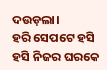ଦଉଡ଼ଲା।
ହରି ସେପଟେ ହସି ହସି ନିଜର ଘରକେ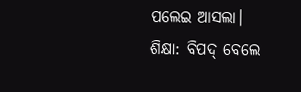ପଲେଇ ଆସଲା।
ଶିକ୍ଷା: ବିପଦ୍ ବେଲେ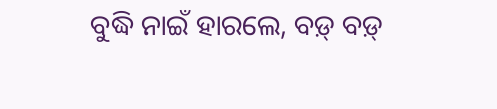ବୁଦ୍ଧି ନାଇଁ ହାରଲେ, ବଡ଼୍ ବଡ଼୍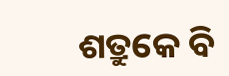ଶତ୍ରୁକେ ବି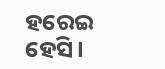ହରେଇ ହେସି।